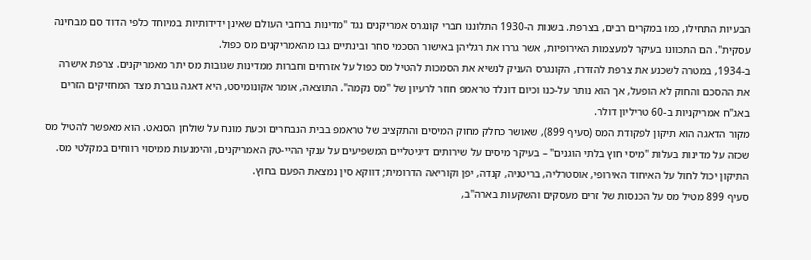הבעיות התחילו, כמו במקרים רבים, בצרפת. בשנות ה-1930 התלוננו חברי קונגרס אמריקנים נגד "מדינות ברחבי העולם שאינן ידידותיות במיוחד כלפי הדוד סם מבחינה עסקית". הם התכוונו בעיקר למעצמות האירופיות, אשר גררו את רגליהן באישור הסכמי סחר ובינתיים גבו מהאמריקנים מס כפול.
ב-1934, במטרה לשכנע את צרפת להזדרז, הקונגרס העניק לנשיא את הסמכות להטיל מס כפול על אזרחים וחברות ממדינות שגובות מס יתר מאמריקנים. צרפת אישרה את ההסכם והחוק לא הופעל, אך הוא נותר על-כנו וכיום דונלד טראמפ חוזר לרעיון של "מס נקמה". התוצאה, אומר אקונומיסט, היא דאגה גוברת מצד המחזיקים הזרים באג"ח אמריקניות ב-60 טריליון דולר.
מקור הדאגה הוא תיקון לפקודת המס (סעיף 899), שאושר כחלק מחוק המיסים והתקציב של טראמפ בבית הנבחרים וכעת מונח על שולחן הסנאט. הוא מאפשר להטיל מס שכזה על מדינות בעלות "מיסי חוץ בלתי הוגנים" – בעיקר מיסים על שירותים דיגיטליים המשפיעים על ענקי ההיי-טק האמריקנים, והימנעות ממיסוי רווחים במקלטי מס. התיקון יכול לחול על האיחוד האירופי, אוסטרליה, בריטניה, קנדה, יפן וקוריאה הדרומית; דווקא סין נמצאת הפעם בחוץ.
סעיף 899 מטיל מס על הכנסות של זרים מעסקים והשקעות בארה"ב,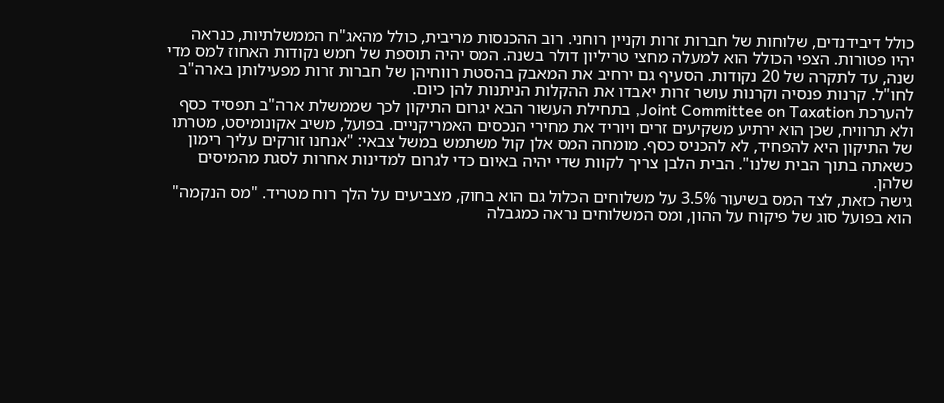כולל דיבידנדים, שלוחות של חברות זרות וקניין רוחני. רוב ההכנסות מריבית, כולל מהאג"ח הממשלתיות, כנראה יהיו פטורות. הצפי הכולל הוא למעלה מחצי טריליון דולר בשנה. המס יהיה תוספת של חמש נקודות האחוז למס מדי שנה, עד לתקרה של 20 נקודות. הסעיף גם ירחיב את המאבק בהסטת רווחיהן של חברות זרות מפעילותן בארה"ב לחו"ל. קרנות פנסיה וקרנות עושר זרות יאבדו את ההקלות הניתנות להן כיום.
להערכת Joint Committee on Taxation, בתחילת העשור הבא יגרום התיקון לכך שממשלת ארה"ב תפסיד כסף ולא תרוויח, שכן הוא ירתיע משקיעים זרים ויוריד את מחירי הנכסים האמריקניים. בפועל, משיב אקונומיסט, מטרתו של התיקון היא להפחיד, לא להכניס כסף. מומחה המס אלן קול משתמש במשל צבאי: "אנחנו זורקים עליך רימון כשאתה בתוך הבית שלנו". הבית הלבן צריך לקוות שדי יהיה באיום כדי לגרום למדינות אחרות לסגת מהמיסים שלהן.
גישה כזאת, לצד המס בשיעור 3.5% על משלוחים הכלול גם הוא בחוק, מצביעים על הלך רוח מטריד. "מס הנקמה" הוא בפועל סוג של פיקוח על ההון, ומס המשלוחים נראה כמגבלה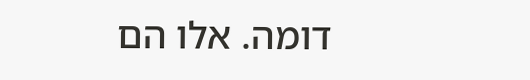דומה. אלו הם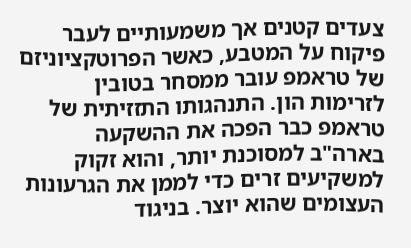צעדים קטנים אך משמעותיים לעבר פיקוח על המטבע, כאשר הפרוטקציוניזם של טראמפ עובר ממסחר בטובין לזרימות הון. התנהגותו התזזיתית של טראמפ כבר הפכה את ההשקעה בארה"ב למסוכנת יותר, והוא זקוק למשקיעים זרים כדי לממן את הגרעונות העצומים שהוא יוצר. בניגוד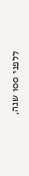ללפני 100 שנה,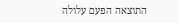התוצאה הפעם עלולה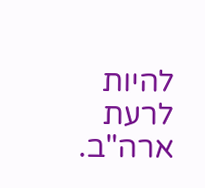להיות לרעת ארה"ב.